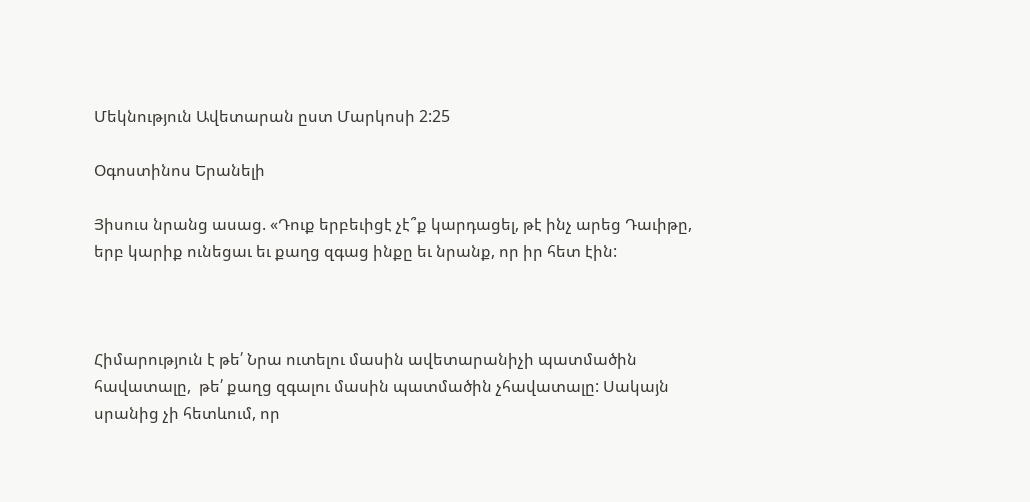Մեկնություն Ավետարան ըստ Մարկոսի 2:25

Օգոստինոս Երանելի

Յիսուս նրանց ասաց. «Դուք երբեւիցէ չէ՞ք կարդացել, թէ ինչ արեց Դաւիթը, երբ կարիք ունեցաւ եւ քաղց զգաց ինքը եւ նրանք, որ իր հետ էին:



Հիմարություն է թե՛ Նրա ուտելու մասին ավետարանիչի պատմածին հավատալը,  թե՛ քաղց զգալու մասին պատմածին չհավատալը: Սակայն սրանից չի հետևում, որ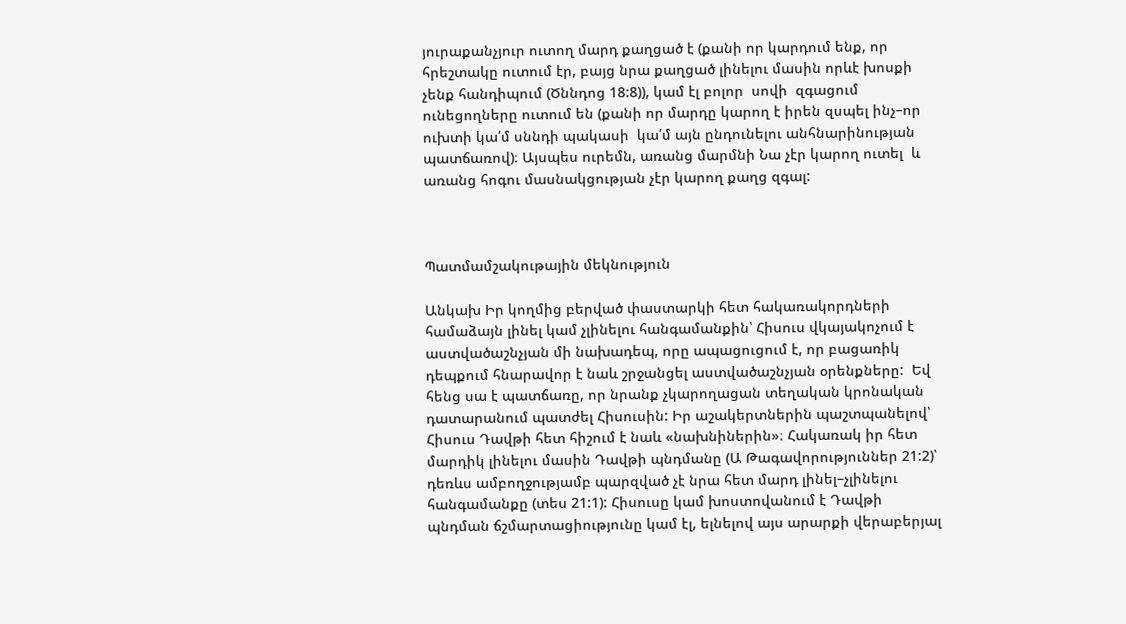յուրաքանչյուր ուտող մարդ քաղցած է (քանի որ կարդում ենք, որ հրեշտակը ուտում էր, բայց նրա քաղցած լինելու մասին որևէ խոսքի չենք հանդիպում (Ծննդոց 18:8)), կամ էլ բոլոր  սովի  զգացում ունեցողները ուտում են (քանի որ մարդը կարող է իրեն զսպել ինչ–որ ուխտի կա՛մ սննդի պակասի  կա՛մ այն ընդունելու անհնարինության պատճառով)։ Այսպես ուրեմն, առանց մարմնի Նա չէր կարող ուտել  և առանց հոգու մասնակցության չէր կարող քաղց զգալ:



Պատմամշակութային մեկնություն

Անկախ Իր կողմից բերված փաստարկի հետ հակառակորդների համաձայն լինել կամ չլինելու հանգամանքին՝ Հիսուս վկայակոչում է աստվածաշնչյան մի նախադեպ, որը ապացուցում է, որ բացառիկ դեպքում հնարավոր է նաև շրջանցել աստվածաշնչյան օրենքները:  Եվ հենց սա է պատճառը, որ նրանք չկարողացան տեղական կրոնական դատարանում պատժել Հիսուսին: Իր աշակերտներին պաշտպանելով՝ Հիսուս Դավթի հետ հիշում է նաև «նախնիներին»։ Հակառակ իր հետ մարդիկ լինելու մասին Դավթի պնդմանը (Ա Թագավորություններ 21:2)՝ դեռևս ամբողջությամբ պարզված չէ նրա հետ մարդ լինել–չլինելու հանգամանքը (տես 21:1): Հիսուսը կամ խոստովանում է Դավթի պնդման ճշմարտացիությունը կամ էլ, ելնելով այս արարքի վերաբերյալ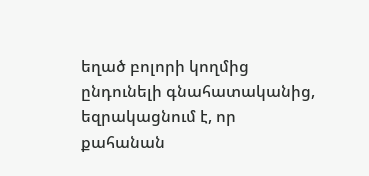եղած բոլորի կողմից ընդունելի գնահատականից,  եզրակացնում է, որ քահանան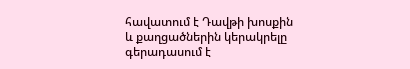հավատում է Դավթի խոսքին և քաղցածներին կերակրելը գերադասում է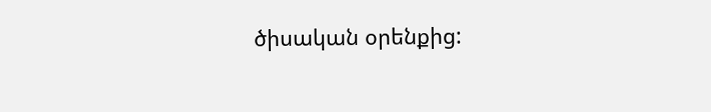ծիսական օրենքից: